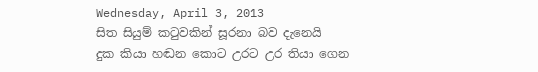Wednesday, April 3, 2013
සිත සියුම් කටුවකින් සූරනා බව දැනෙයි
දුක කියා හඬන කොට උරට උර තියා ගෙන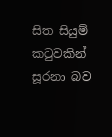සිත සියුම් කටුවකින් සූරනා බව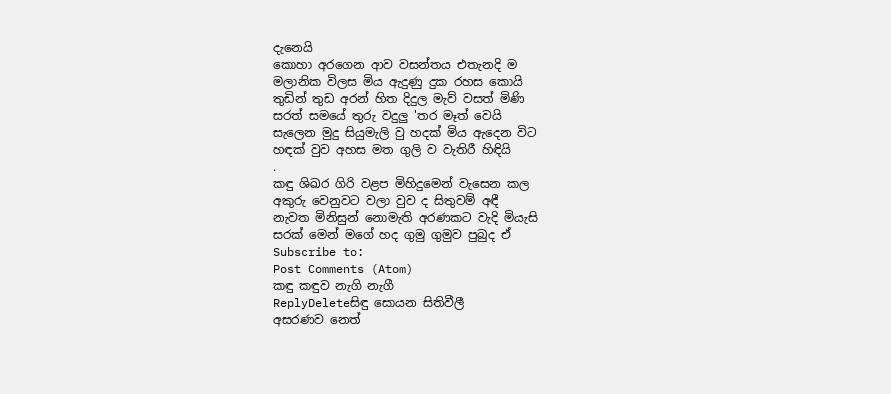දැනෙයි
කොහා අරගෙන ආව වසන්තය එතැනදි ම
මලානික විලස මිය ඇදුණු දුක රහස කොයි
තුඩින් තුඩ අරන් හිත දිදුල මැව් වසත් මිණි
සරත් සමයේ තුරු වදුලු 'තර මෑත් වෙයි
සැලෙන මුදු සියුමැලි වු හදක් මිය ඇදෙන විට
හඳක් වුව අහස මත ගුලි ව වැතිරී හිඳියි
.
කඳු ශිඛර ගිරි වළප මිහිදුමෙන් වැසෙන කල
අකුරු වෙනුවට වලා වුව ද සිතුවම් අඳී
නැවත මිනිසුන් නොමැති අරණකට වැදි මියැසි
සරක් මෙන් මගේ හද ගුමු ගුමුව පුබුද ඒ
Subscribe to:
Post Comments (Atom)
කඳු කඳුව නැගි නැගී
ReplyDeleteසිඳු සොයන සිතිවීලී
අසරණව නෙත්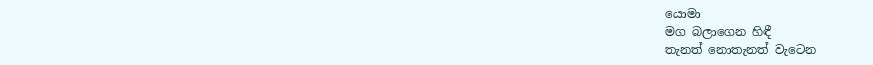යොමා
මග බලාගෙන හිඳී
තැනත් නොතැනත් වැටෙන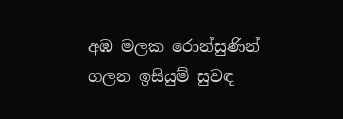අඹ මලක රොන්සුණින්
ගලන ඉසියුම් සුවඳ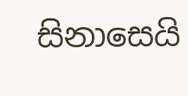සිනාසෙයි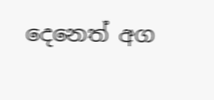දෙනෙත් අග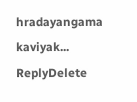hradayangama kaviyak...
ReplyDelete